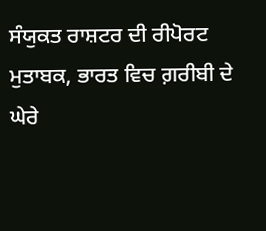ਸੰਯੁਕਤ ਰਾਸ਼ਟਰ ਦੀ ਰੀਪੋਰਟ ਮੁਤਾਬਕ, ਭਾਰਤ ਵਿਚ ਗ਼ਰੀਬੀ ਦੇ ਘੇਰੇ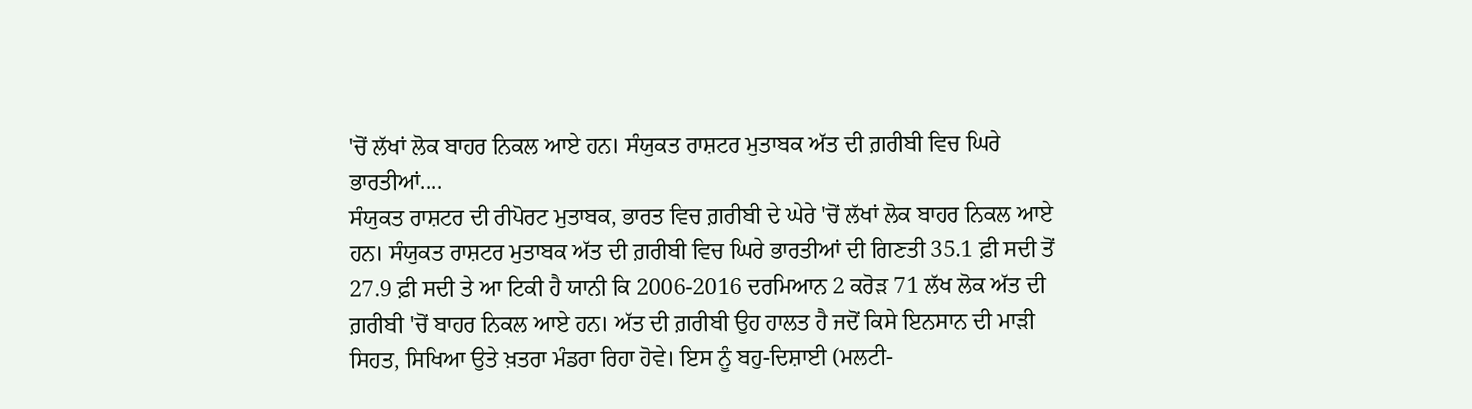'ਚੋਂ ਲੱਖਾਂ ਲੋਕ ਬਾਹਰ ਨਿਕਲ ਆਏ ਹਨ। ਸੰਯੁਕਤ ਰਾਸ਼ਟਰ ਮੁਤਾਬਕ ਅੱਤ ਦੀ ਗ਼ਰੀਬੀ ਵਿਚ ਘਿਰੇ ਭਾਰਤੀਆਂ....
ਸੰਯੁਕਤ ਰਾਸ਼ਟਰ ਦੀ ਰੀਪੋਰਟ ਮੁਤਾਬਕ, ਭਾਰਤ ਵਿਚ ਗ਼ਰੀਬੀ ਦੇ ਘੇਰੇ 'ਚੋਂ ਲੱਖਾਂ ਲੋਕ ਬਾਹਰ ਨਿਕਲ ਆਏ ਹਨ। ਸੰਯੁਕਤ ਰਾਸ਼ਟਰ ਮੁਤਾਬਕ ਅੱਤ ਦੀ ਗ਼ਰੀਬੀ ਵਿਚ ਘਿਰੇ ਭਾਰਤੀਆਂ ਦੀ ਗਿਣਤੀ 35.1 ਫ਼ੀ ਸਦੀ ਤੋਂ 27.9 ਫ਼ੀ ਸਦੀ ਤੇ ਆ ਟਿਕੀ ਹੈ ਯਾਨੀ ਕਿ 2006-2016 ਦਰਮਿਆਨ 2 ਕਰੋੜ 71 ਲੱਖ ਲੋਕ ਅੱਤ ਦੀ ਗ਼ਰੀਬੀ 'ਚੋਂ ਬਾਹਰ ਨਿਕਲ ਆਏ ਹਨ। ਅੱਤ ਦੀ ਗ਼ਰੀਬੀ ਉਹ ਹਾਲਤ ਹੈ ਜਦੋਂ ਕਿਸੇ ਇਨਸਾਨ ਦੀ ਮਾੜੀ ਸਿਹਤ, ਸਿਖਿਆ ਉਤੇ ਖ਼ਤਰਾ ਮੰਡਰਾ ਰਿਹਾ ਹੋਵੇ। ਇਸ ਨੂੰ ਬਹੁ-ਦਿਸ਼ਾਈ (ਮਲਟੀ-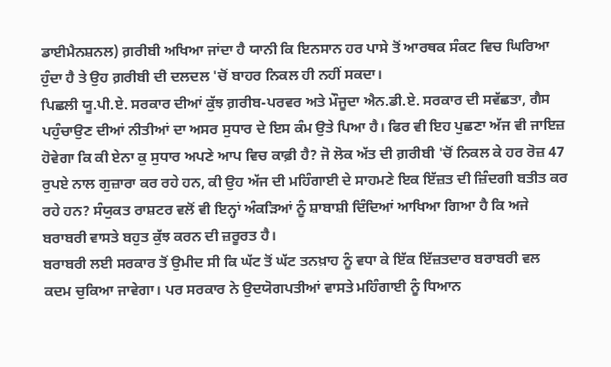ਡਾਈਮੈਨਸ਼ਨਲ) ਗ਼ਰੀਬੀ ਅਖਿਆ ਜਾਂਦਾ ਹੈ ਯਾਨੀ ਕਿ ਇਨਸਾਨ ਹਰ ਪਾਸੇ ਤੋਂ ਆਰਥਕ ਸੰਕਟ ਵਿਚ ਘਿਰਿਆ ਹੁੰਦਾ ਹੈ ਤੇ ਉਹ ਗ਼ਰੀਬੀ ਦੀ ਦਲਦਲ 'ਚੋਂ ਬਾਹਰ ਨਿਕਲ ਹੀ ਨਹੀਂ ਸਕਦਾ।
ਪਿਛਲੀ ਯੂ.ਪੀ.ਏ. ਸਰਕਾਰ ਦੀਆਂ ਕੁੱਝ ਗ਼ਰੀਬ-ਪਰਵਰ ਅਤੇ ਮੌਜੂਦਾ ਐਨ.ਡੀ.ਏ. ਸਰਕਾਰ ਦੀ ਸਵੱਛਤਾ, ਗੈਸ ਪਹੁੰਚਾਉਣ ਦੀਆਂ ਨੀਤੀਆਂ ਦਾ ਅਸਰ ਸੁਧਾਰ ਦੇ ਇਸ ਕੰਮ ਉਤੇ ਪਿਆ ਹੈ। ਫਿਰ ਵੀ ਇਹ ਪੁਛਣਾ ਅੱਜ ਵੀ ਜਾਇਜ਼ ਹੋਵੇਗਾ ਕਿ ਕੀ ਏਨਾ ਕੁ ਸੁਧਾਰ ਅਪਣੇ ਆਪ ਵਿਚ ਕਾਫ਼ੀ ਹੈ? ਜੋ ਲੋਕ ਅੱਤ ਦੀ ਗ਼ਰੀਬੀ 'ਚੋਂ ਨਿਕਲ ਕੇ ਹਰ ਰੋਜ਼ 47 ਰੁਪਏ ਨਾਲ ਗੁਜ਼ਾਰਾ ਕਰ ਰਹੇ ਹਨ, ਕੀ ਉਹ ਅੱਜ ਦੀ ਮਹਿੰਗਾਈ ਦੇ ਸਾਹਮਣੇ ਇਕ ਇੱਜ਼ਤ ਦੀ ਜ਼ਿੰਦਗੀ ਬਤੀਤ ਕਰ ਰਹੇ ਹਨ? ਸੰਯੁਕਤ ਰਾਸ਼ਟਰ ਵਲੋਂ ਵੀ ਇਨ੍ਹਾਂ ਅੰਕੜਿਆਂ ਨੂੰ ਸ਼ਾਬਾਸ਼ੀ ਦਿੰਦਿਆਂ ਆਖਿਆ ਗਿਆ ਹੈ ਕਿ ਅਜੇ ਬਰਾਬਰੀ ਵਾਸਤੇ ਬਹੁਤ ਕੁੱਝ ਕਰਨ ਦੀ ਜ਼ਰੂਰਤ ਹੈ।
ਬਰਾਬਰੀ ਲਈ ਸਰਕਾਰ ਤੋਂ ਉਮੀਦ ਸੀ ਕਿ ਘੱਟ ਤੋਂ ਘੱਟ ਤਨਖ਼ਾਹ ਨੂੰ ਵਧਾ ਕੇ ਇੱਕ ਇੱਜ਼ਤਦਾਰ ਬਰਾਬਰੀ ਵਲ ਕਦਮ ਚੁਕਿਆ ਜਾਵੇਗਾ। ਪਰ ਸਰਕਾਰ ਨੇ ਉਦਯੋਗਪਤੀਆਂ ਵਾਸਤੇ ਮਹਿੰਗਾਈ ਨੂੰ ਧਿਆਨ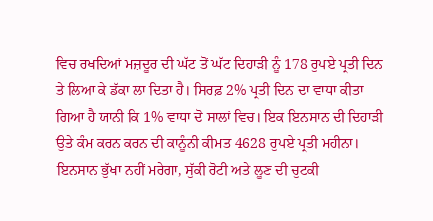ਵਿਚ ਰਖਦਿਆਂ ਮਜ਼ਦੂਰ ਦੀ ਘੱਟ ਤੋਂ ਘੱਟ ਦਿਹਾੜੀ ਨੂੰ 178 ਰੁਪਏ ਪ੍ਰਤੀ ਦਿਨ ਤੇ ਲਿਆ ਕੇ ਡੱਕਾ ਲਾ ਦਿਤਾ ਹੈ। ਸਿਰਫ਼ 2% ਪ੍ਰਤੀ ਦਿਨ ਦਾ ਵਾਧਾ ਕੀਤਾ ਗਿਆ ਹੈ ਯਾਨੀ ਕਿ 1% ਵਾਧਾ ਦੋ ਸਾਲਾਂ ਵਿਚ। ਇਕ ਇਨਸਾਨ ਦੀ ਦਿਹਾੜੀ ਉਤੇ ਕੰਮ ਕਰਨ ਕਰਨ ਦੀ ਕਾਨੂੰਨੀ ਕੀਮਤ 4628 ਰੁਪਏ ਪ੍ਰਤੀ ਮਹੀਨਾ।
ਇਨਸਾਨ ਭੁੱਖਾ ਨਹੀਂ ਮਰੇਗਾ, ਸੁੱਕੀ ਰੋਟੀ ਅਤੇ ਲੂਣ ਦੀ ਚੁਟਕੀ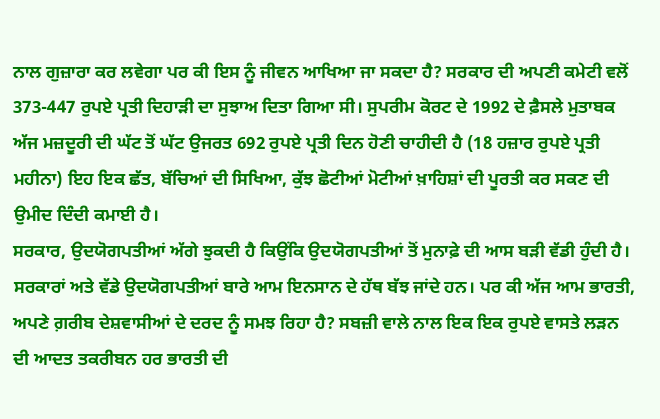ਨਾਲ ਗੁਜ਼ਾਰਾ ਕਰ ਲਵੇਗਾ ਪਰ ਕੀ ਇਸ ਨੂੰ ਜੀਵਨ ਆਖਿਆ ਜਾ ਸਕਦਾ ਹੈ? ਸਰਕਾਰ ਦੀ ਅਪਣੀ ਕਮੇਟੀ ਵਲੋਂ 373-447 ਰੁਪਏ ਪ੍ਰਤੀ ਦਿਹਾੜੀ ਦਾ ਸੁਝਾਅ ਦਿਤਾ ਗਿਆ ਸੀ। ਸੁਪਰੀਮ ਕੋਰਟ ਦੇ 1992 ਦੇ ਫ਼ੈਸਲੇ ਮੁਤਾਬਕ ਅੱਜ ਮਜ਼ਦੂਰੀ ਦੀ ਘੱਟ ਤੋਂ ਘੱਟ ਉਜਰਤ 692 ਰੁਪਏ ਪ੍ਰਤੀ ਦਿਨ ਹੋਣੀ ਚਾਹੀਦੀ ਹੈ (18 ਹਜ਼ਾਰ ਰੁਪਏ ਪ੍ਰਤੀ ਮਹੀਨਾ) ਇਹ ਇਕ ਛੱਤ, ਬੱਚਿਆਂ ਦੀ ਸਿਖਿਆ, ਕੁੱਝ ਛੋਟੀਆਂ ਮੋਟੀਆਂ ਖ਼ਾਹਿਸ਼ਾਂ ਦੀ ਪੂਰਤੀ ਕਰ ਸਕਣ ਦੀ ਉਮੀਦ ਦਿੰਦੀ ਕਮਾਈ ਹੈ।
ਸਰਕਾਰ, ਉਦਯੋਗਪਤੀਆਂ ਅੱਗੇ ਝੁਕਦੀ ਹੈ ਕਿਉਂਕਿ ਉਦਯੋਗਪਤੀਆਂ ਤੋਂ ਮੁਨਾਫ਼ੇ ਦੀ ਆਸ ਬੜੀ ਵੱਡੀ ਹੁੰਦੀ ਹੈ। ਸਰਕਾਰਾਂ ਅਤੇ ਵੱਡੇ ਉਦਯੋਗਪਤੀਆਂ ਬਾਰੇ ਆਮ ਇਨਸਾਨ ਦੇ ਹੱਥ ਬੱਝ ਜਾਂਦੇ ਹਨ। ਪਰ ਕੀ ਅੱਜ ਆਮ ਭਾਰਤੀ, ਅਪਣੇ ਗ਼ਰੀਬ ਦੇਸ਼ਵਾਸੀਆਂ ਦੇ ਦਰਦ ਨੂੰ ਸਮਝ ਰਿਹਾ ਹੈ? ਸਬਜ਼ੀ ਵਾਲੇ ਨਾਲ ਇਕ ਇਕ ਰੁਪਏ ਵਾਸਤੇ ਲੜਨ ਦੀ ਆਦਤ ਤਕਰੀਬਨ ਹਰ ਭਾਰਤੀ ਦੀ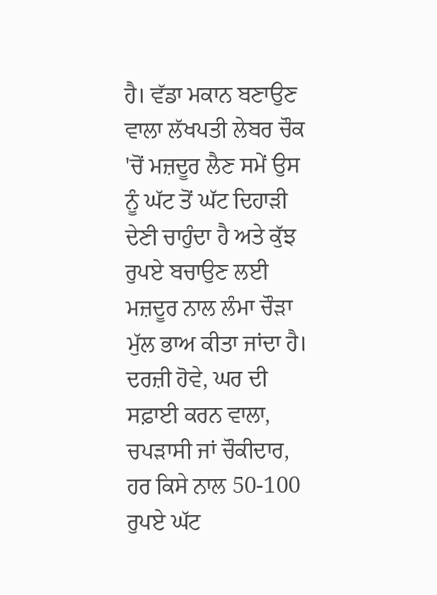ਹੈ। ਵੱਡਾ ਮਕਾਨ ਬਣਾਉਣ ਵਾਲਾ ਲੱਖਪਤੀ ਲੇਬਰ ਚੌਕ 'ਚੋਂ ਮਜ਼ਦੂਰ ਲੈਣ ਸਮੇਂ ਉਸ ਨੂੰ ਘੱਟ ਤੋਂ ਘੱਟ ਦਿਹਾੜੀ ਦੇਣੀ ਚਾਹੁੰਦਾ ਹੈ ਅਤੇ ਕੁੱਝ ਰੁਪਏ ਬਚਾਉਣ ਲਈ ਮਜ਼ਦੂਰ ਨਾਲ ਲੰਮਾ ਚੌੜਾ ਮੁੱਲ ਭਾਅ ਕੀਤਾ ਜਾਂਦਾ ਹੈ।
ਦਰਜ਼ੀ ਹੋਵੇ, ਘਰ ਦੀ ਸਫ਼ਾਈ ਕਰਨ ਵਾਲਾ, ਚਪੜਾਸੀ ਜਾਂ ਚੌਕੀਦਾਰ, ਹਰ ਕਿਸੇ ਨਾਲ 50-100 ਰੁਪਏ ਘੱਟ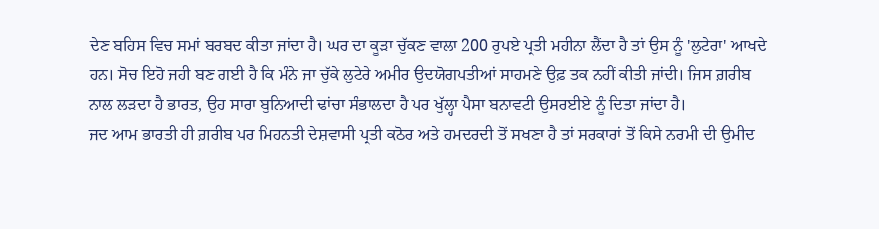ਦੇਣ ਬਹਿਸ ਵਿਚ ਸਮਾਂ ਬਰਬਦ ਕੀਤਾ ਜਾਂਦਾ ਹੈ। ਘਰ ਦਾ ਕੂੜਾ ਚੁੱਕਣ ਵਾਲਾ 200 ਰੁਪਏ ਪ੍ਰਤੀ ਮਹੀਨਾ ਲੈਂਦਾ ਹੈ ਤਾਂ ਉਸ ਨੂੰ 'ਲੁਟੇਰਾ' ਆਖਦੇ ਹਨ। ਸੋਚ ਇਹੋ ਜਹੀ ਬਣ ਗਈ ਹੈ ਕਿ ਮੰਨੇ ਜਾ ਚੁੱਕੇ ਲੁਟੇਰੇ ਅਮੀਰ ਉਦਯੋਗਪਤੀਆਂ ਸਾਹਮਣੇ ਉਫ਼ ਤਕ ਨਹੀਂ ਕੀਤੀ ਜਾਂਦੀ। ਜਿਸ ਗ਼ਰੀਬ ਨਾਲ ਲੜਦਾ ਹੈ ਭਾਰਤ, ਉਹ ਸਾਰਾ ਬੁਨਿਆਦੀ ਢਾਂਚਾ ਸੰਭਾਲਦਾ ਹੈ ਪਰ ਖੁੱਲ੍ਹਾ ਪੈਸਾ ਬਨਾਵਟੀ ਉਸਰਈਏ ਨੂੰ ਦਿਤਾ ਜਾਂਦਾ ਹੈ।
ਜਦ ਆਮ ਭਾਰਤੀ ਹੀ ਗ਼ਰੀਬ ਪਰ ਮਿਹਨਤੀ ਦੇਸ਼ਵਾਸੀ ਪ੍ਰਤੀ ਕਠੋਰ ਅਤੇ ਹਮਦਰਦੀ ਤੋਂ ਸਖਣਾ ਹੈ ਤਾਂ ਸਰਕਾਰਾਂ ਤੋਂ ਕਿਸੇ ਨਰਮੀ ਦੀ ਉਮੀਦ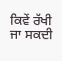ਕਿਵੇਂ ਰੱਖੀ ਜਾ ਸਕਦੀ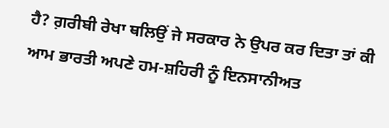ਹੈ? ਗ਼ਰੀਬੀ ਰੇਖਾ ਥਲਿਉਂ ਜੇ ਸਰਕਾਰ ਨੇ ਉਪਰ ਕਰ ਦਿਤਾ ਤਾਂ ਕੀ ਆਮ ਭਾਰਤੀ ਅਪਣੇ ਹਮ-ਸ਼ਹਿਰੀ ਨੂੰ ਇਨਸਾਨੀਅਤ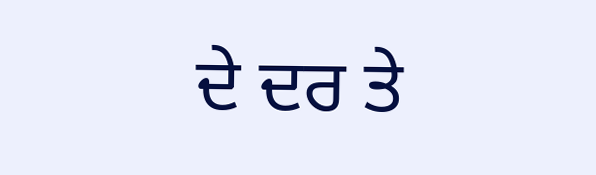ਦੇ ਦਰ ਤੇ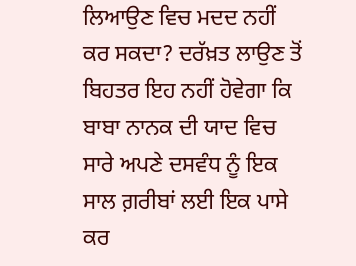ਲਿਆਉਣ ਵਿਚ ਮਦਦ ਨਹੀਂ ਕਰ ਸਕਦਾ? ਦਰੱਖ਼ਤ ਲਾਉਣ ਤੋਂ ਬਿਹਤਰ ਇਹ ਨਹੀਂ ਹੋਵੇਗਾ ਕਿ ਬਾਬਾ ਨਾਨਕ ਦੀ ਯਾਦ ਵਿਚ ਸਾਰੇ ਅਪਣੇ ਦਸਵੰਧ ਨੂੰ ਇਕ ਸਾਲ ਗ਼ਰੀਬਾਂ ਲਈ ਇਕ ਪਾਸੇ ਕਰ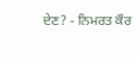ਦੇਣ? - ਨਿਮਰਤ ਕੌਰ